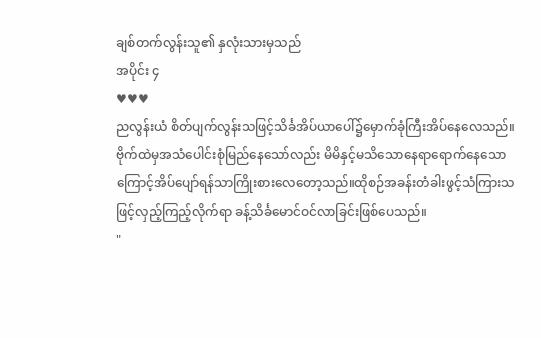ချစ်တက်လွန်းသူ၏ နှလုံးသားမှသည်
အပိုင်း ၄
♥♥♥
ညလွန်းယံ စိတ်ပျက်လွန်းသဖြင့်သိင်္ခအိပ်ယာပေါ်၌မှောက်ခုံကြီးအိပ်နေလေသည်။
ဗိုက်ထဲမှအသံပေါင်းစုံမြည်နေသော်လည်း မိမိနှင့်မသိသောနေရာရောက်နေသောကြောင့်အိပ်ပျော်ရန်သာကြိုးစားလေတော့သည်။ထိုစဉ်အခန်းတံခါးဖွင့်သံကြားသဖြင့်လှည့်ကြည့်လိုက်ရာ ခန့်သိင်္ခမောင်ဝင်လာခြင်းဖြစ်ပေသည်။
"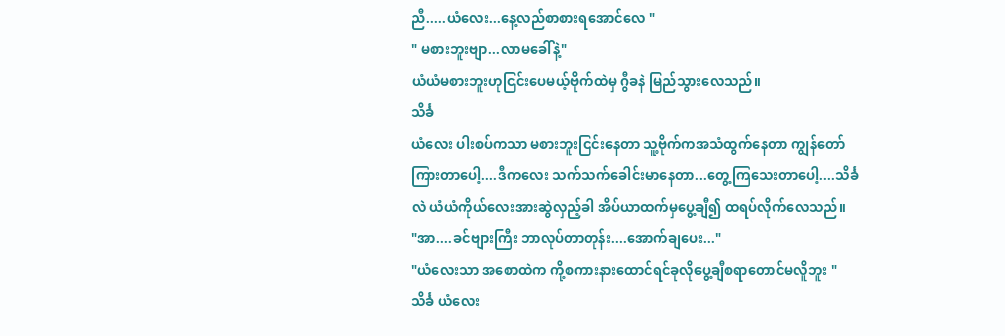ညီ.....ယံလေး...နေ့လည်စာစားရအောင်လေ "
" မစားဘူးဗျာ...လာမခေါ်နဲ့"
ယံယံမစားဘူးဟုငြင်းပေမယ့်ဗိုက်ထဲမှ ဂွီခနဲ မြည်သွားလေသည်။
သိင်္ခ
ယံလေး ပါးစပ်ကသာ မစားဘူးငြင်းနေတာ သူ့ဗိုက်ကအသံထွက်နေတာ ကျွန်တော်ကြားတာပေါ့....ဒီကလေး သက်သက်ခေါင်းမာနေတာ...တွေ့ကြသေးတာပေါ့....သိင်္ခလဲ ယံယံကိုယ်လေးအားဆွဲလှည့်ခါ အိပ်ယာထက်မှပွေ့ချီ၍ ထရပ်လိုက်လေသည်။
"အာ....ခင်ဗျားကြီး ဘာလုပ်တာတုန်း....အောက်ချပေး..."
"ယံလေးသာ အစောထဲက ကို့စကားနားထောင်ရင်ခုလိုပွေ့ချီစရာတောင်မလိူဘူး "
သိင်္ခ ယံလေး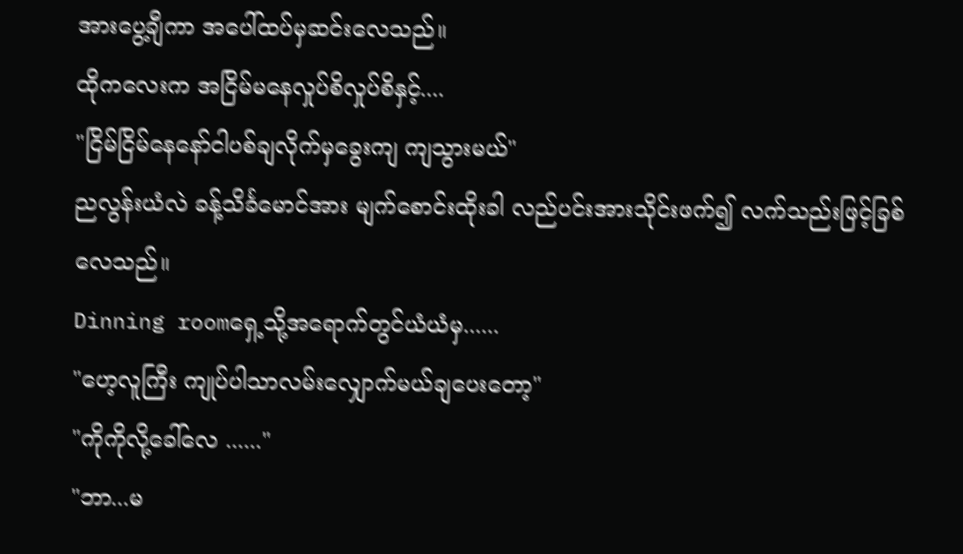အားပွေ့ချီကာ အပေါ်ထပ်မှဆင်းလေသည်။
ထိုကလေးက အငြိမ်မနေလှုပ်စိလှုပ်စိနှင့်....
"ငြိမ်ငြိမ်နေနော်ငါပစ်ချလိုက်မှခွေးကျ ကျသွားမယ်"
ညလွန်းယံလဲ ခန့်သိင်္ခမောင်အား မျက်စောင်းထိုးခါ လည်ပင်းအားသိုင်းဖက်၍ လက်သည်းဖြင့်ခြစ်လေသည်။
Dinning roomရှေ့သို့အရောက်တွင်ယံယံမှ......
"ဟေ့လူကြီး ကျုပ်ပါသာလမ်းလျှောက်မယ်ချပေးတော့"
"ကိုကိုလို့ခေါ်လေ ......"
"ဘာ...မ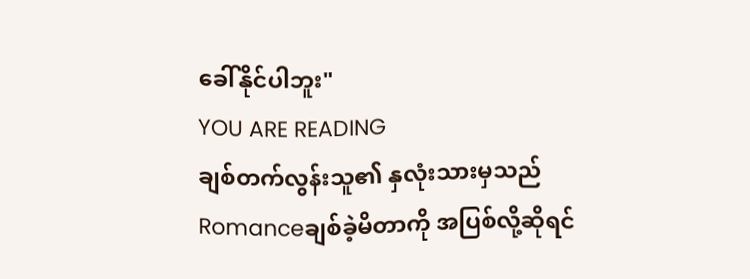ခေါ်နိုင်ပါဘူး"
YOU ARE READING
ချစ်တက်လွန်းသူ၏ နှလုံးသားမှသည်
Romanceချစ်ခဲ့မိတာကို အပြစ်လို့ဆိုရင်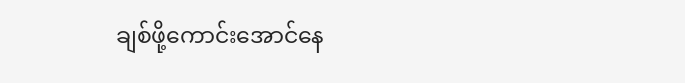ချစ်ဖို့ကောင်းအောင်နေ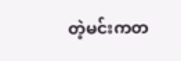တဲ့မင်းကတ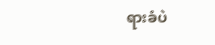ရားခံပဲ